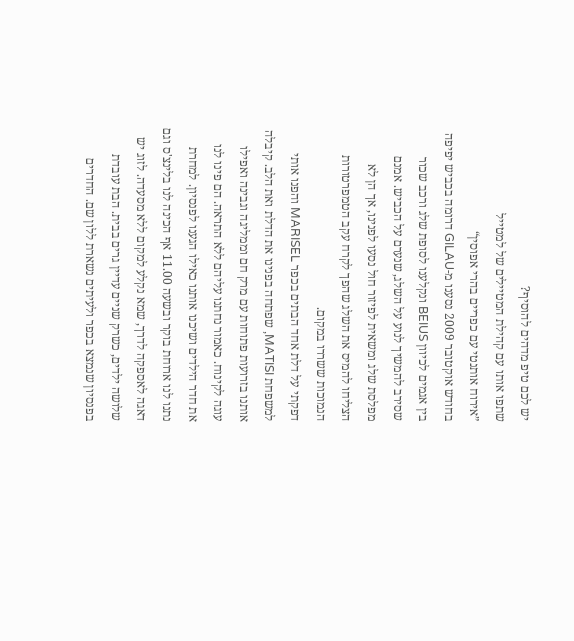יש לכם טיפ מדהים להוסיף?
שתפו אותו עם קהילת המטיילים של למטייל
”אירוח אותנטי עם כפריים בהרי אפוסין“
בחודש אוקטובר 2009 נסענו מ-GILAU דרומה בכביש יפיפה בין אגמים לכיוון BEIUS ונקלענו לסופת שלג ורכב שכור שסירב להמשיך לנוע על השלג, שנערם על הכביש. אמנם מפלסת שלג ומשאית לפיזור חול נסעו לפנינו, אך הן לא הצליחו להמיס את השלג שהפך לקרח עקב הטמפרטורות הנמוכות ששררו במקום.
דפקתי על דלת אחד הבתים בכפר MARISEL והפנו אותי למשפחת MATISI, שפתחה בפנינו את הדלת ואת הלב. קיבלה אותנו בזרועות פתוחות עם מרק חם וממליגה וגבינה ואפילו עוגה לקינוח. כאמור נחתנו עליהם ללא התראה. הם פינו לנו את חדר הילדים ושיכנו אותנו כאילו הגענו לפנסיון. למחרת נתנו לנו ארוחת בוקר ובשעה 11.00 אף הכינה לנו בלינצ'ס וגם דאגה לאספקה לדרך, שמא נקלע למקום ללא מסעדה. לזוג יש שלושה ילדים, כשרק שניים עדיין גרים בבית. הבת עובדת בפנסיון שנמצא בכפר ולעיתים נשארת ללון שם. החדרים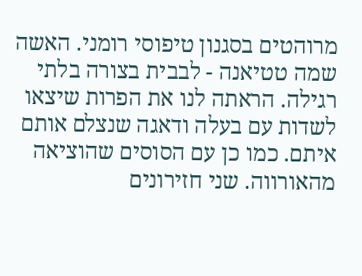מרוהטים בסגנון טיפוסי רומני. האשה שמה טטיאנה - לבבית בצורה בלתי רגילה. הראתה לנו את הפרות שיצאו לשדות עם בעלה ודאגה שנצלם אותם איתם. כמו כן עם הסוסים שהוציאה מהאורווה. שני חזירונים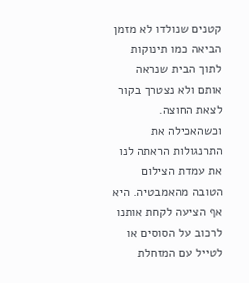קטנים שנולדו לא מזמן הביאה כמו תינוקות לתוך הבית שנראה אותם ולא נצטרך בקור לצאת החוצה. וכשהאכילה את התרנגולות הראתה לנו את עמדת הצילום הטובה מהאמבטיה. היא אף הציעה לקחת אותנו לרכוב על הסוסים או לטייל עם המזחלת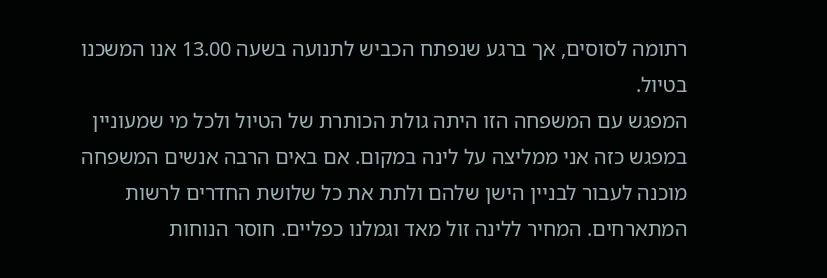רתומה לסוסים, אך ברגע שנפתח הכביש לתנועה בשעה 13.00 אנו המשכנו בטיול.
המפגש עם המשפחה הזו היתה גולת הכותרת של הטיול ולכל מי שמעוניין במפגש כזה אני ממליצה על לינה במקום. אם באים הרבה אנשים המשפחה מוכנה לעבור לבניין הישן שלהם ולתת את כל שלושת החדרים לרשות המתארחים. המחיר ללינה זול מאד וגמלנו כפליים. חוסר הנוחות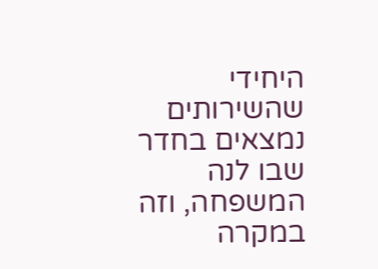היחידי שהשירותים נמצאים בחדר שבו לנה המשפחה, וזה במקרה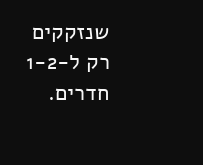שנזקקים רק ל-1-2 חדרים.